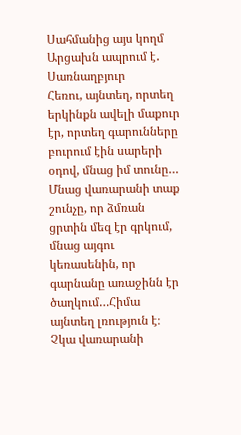Սահմանից այս կողմ Արցախն ապրում է․ Սառնաղբյուր
Հեռու, այնտեղ, որտեղ երկինքն ավելի մաքուր էր, որտեղ գարունները բուրում էին սարերի օդով, մնաց իմ տունը… Մնաց վառարանի տաք շունչը, որ ձմռան ցրտին մեզ էր գրկում, մնաց այգու կեռասենին, որ գարնանը առաջինն էր ծաղկում…Հիմա այնտեղ լռություն է։ Չկա վառարանի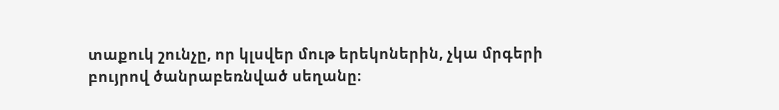տաքուկ շունչը, որ կլսվեր մութ երեկոներին, չկա մրգերի բույրով ծանրաբեռնված սեղանը։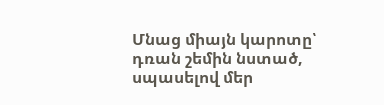Մնաց միայն կարոտը՝ դռան շեմին նստած, սպասելով մեր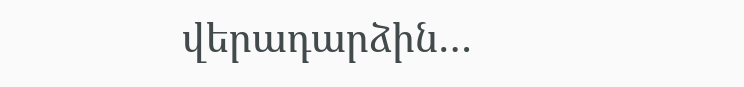վերադարձին…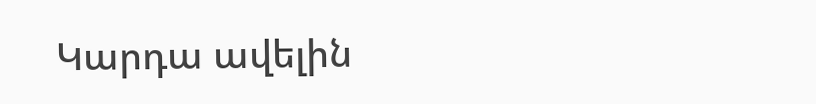Կարդա ավելին